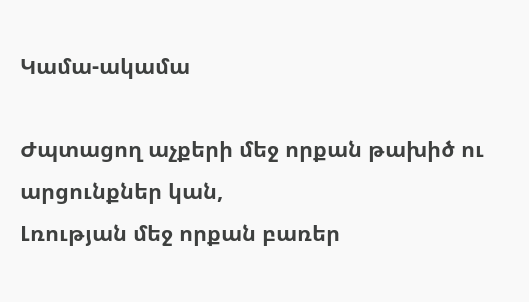Կամա-ակամա

Ժպտացող աչքերի մեջ որքան թախիծ ու  արցունքներ կան,
Լռության մեջ որքան բառեր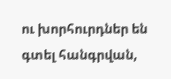ու խորհուրդներ են գտել հանգրվան,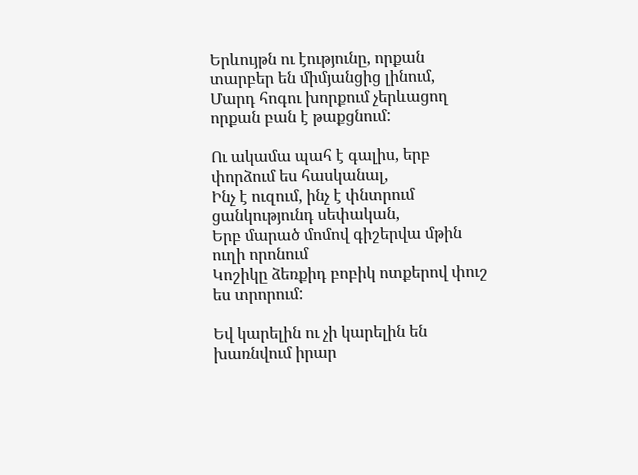Երևույթն ու էությունը, որքան տարբեր են միմյանցից լինում,
Մարդ հոգու խորքում չերևացող որքան բան է թաքցնում:

Ու ակամա պահ է գալիս, երբ փորձում ես հասկանալ,
Ինչ է ուզում, ինչ է փնտրում ցանկությունդ սեփական,
Երբ մարած մոմով գիշերվա մթին ուղի որոնում
Կոշիկը ձեռքիդ բոբիկ ոտքերով փուշ ես տրորում:

Եվ կարելին ու չի կարելին են խառնվում իրար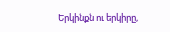Երկինքն ու երկիրը,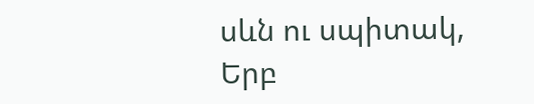սևն ու սպիտակ,
Երբ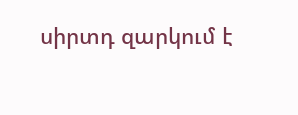սիրտդ զարկում է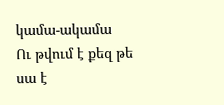կամա-ակամա
Ու թվում է քեզ թե սա է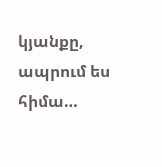կյանքը, ապրում ես հիմա…